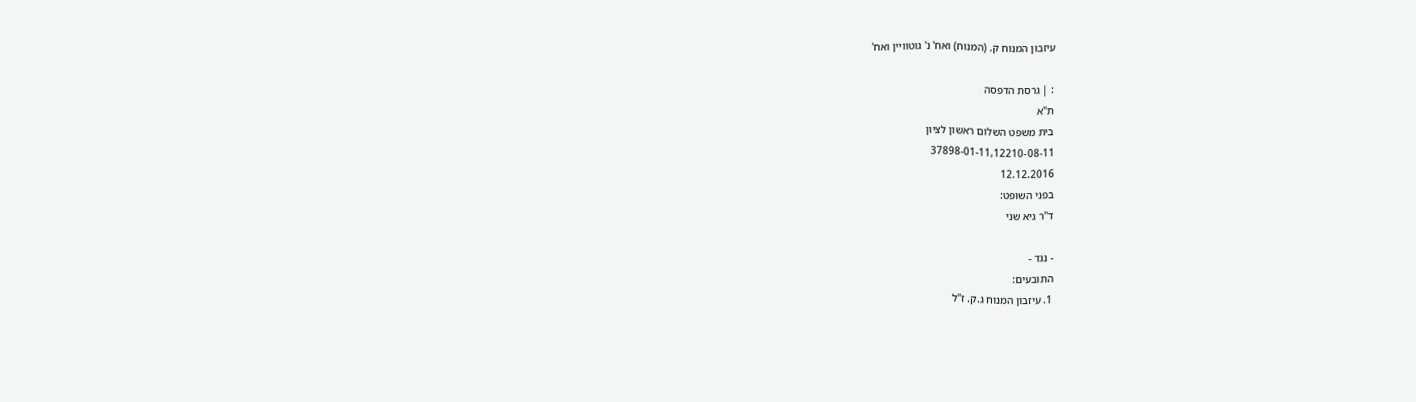עיזבון המנוח ק. (המנוח) ואח' נ' גוטוויין ואח'

: | גרסת הדפסה
ת"א
בית משפט השלום ראשון לציון
37898-01-11,12210-08-11
12.12.2016
בפני השופט:
ד"ר גיא שני

- נגד -
התובעים:
1. עיזבון המנוח ג.ק. ז"ל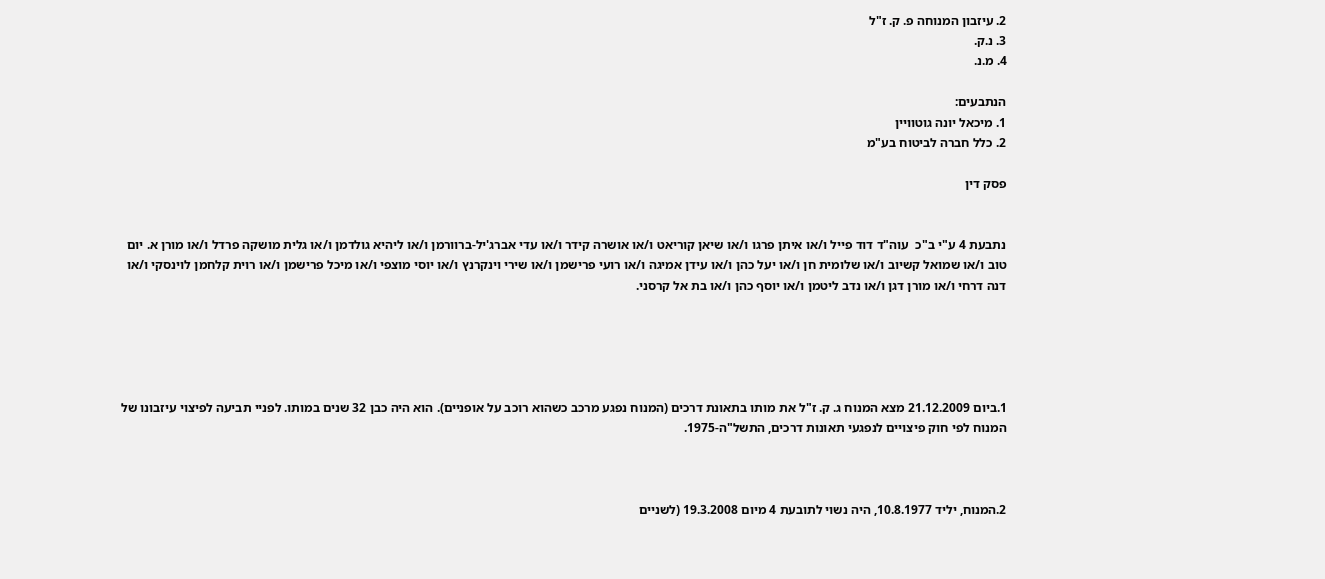2. עיזבון המנוחה פ. ק. ז"ל
3. נ.ק.
4. מ.נ.

הנתבעים:
1. מיכאל יונה גוטוויין
2. כלל חברה לביטוח בע"מ

פסק דין


נתבעת 4 ע"י ב"כ  עוה"ד דוד פייל ו/או איתן פרגו ו/או שיאן קוריאט ו/או אושרה קידר ו/או עדי אברג'יל-ברוורמן ו/או ליהיא גולדמן ו/או גלית מושקה פרדל ו/או מורן א. יום טוב ו/או שמואל קשיוב ו/או שלומית חן ו/או יעל כהן ו/או עידן אמיגה ו/או רועי פרישמן ו/או שירי וינקרנץ ו/או יוסי מוצפי ו/או מיכל פרישמן ו/או רוית קלחמן לוינסקי ו/או דנה דרחי ו/או מורן דגן ו/או נדב ליטמן ו/או יוסף כהן ו/או בת אל קרסני.





1.ביום 21.12.2009 מצא המנוח ג. ק. ז"ל את מותו בתאונת דרכים (המנוח נפגע מרכב כשהוא רוכב על אופניים). הוא היה כבן 32 שנים במותו. לפניי תביעה לפיצוי עיזבונו של המנוח לפי חוק פיצויים לנפגעי תאונות דרכים, התשל"ה-1975.



2.המנוח, יליד 10.8.1977, היה נשוי לתובעת 4 מיום 19.3.2008 (לשניים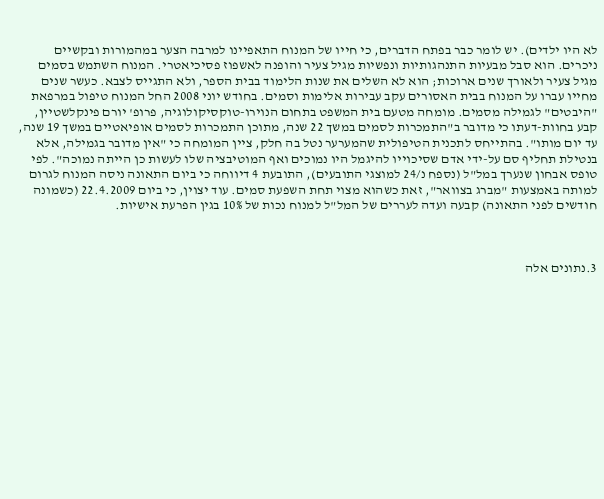לא היו ילדים). יש לומר כבר בפתח הדברים, כי חייו של המנוח התאפיינו למרבה הצער במהמורות ובקשיים ניכרים. הוא סבל מבעיות התנהגותיות ונפשיות מגיל צעיר והופנה לאשפוז פסיכיאטרי. המנוח השתמש בסמים מגיל צעיר ולאורך שנים ארוכות; הוא לא השלים את שנות הלימוד בבית הספר, ולא התגייס לצבא. כעשר שנים מחייו עברו על המנוח בבית האסורים עקב עבירות אלימות וסמים. בחודש יוני 2008 החל המנוח טיפול במרפאת "היבטים" לגמילה מסמים. מומחה מטעם בית המשפט בתחום הנוירו-טוקסיקולוגיה, פרופ' יורם פינקלשטיין, קבע בחוות-דעתו כי מדובר ב"התמכרות לסמים במשך 22 שנה, מתוכן התמכרות לסמים אופיאטיים במשך 19 שנה, עד יום מותו". בהתייחס לתכנית הטיפולית שהמערער נטל בה חלק, ציין המומחה כי "אין מדובר בגמילה, אלא בנטילת תחליף סם על-ידי אדם שסיכוייו להיגמל היו נמוכים ואף המוטיבציה שלו לעשות כן הייתה נמוכה". לפי טופס אבחון שנערך במל"ל (נספח נ/24 למוצגי התובעים), התובעת 4 דיווחה כי ביום התאונה ניסה המנוח לגרום למותה באמצעות "מברג בצוואר", זאת כשהוא מצוי תחת השפעת סמים. עוד יצוין, כי ביום 22.4.2009 (כשמונה חודשים לפני התאונה) קבעה ועדה לעררים של המל"ל למנוח נכות של 10% בגין הפרעת אישיות.



3.נתונים אלה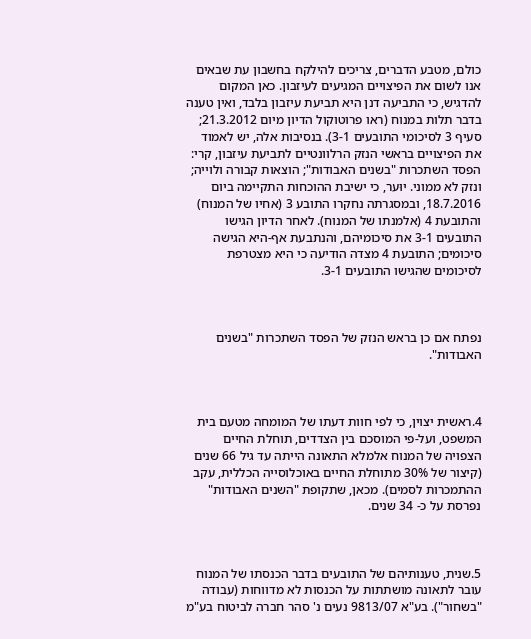כולם, מטבע הדברים, צריכים להילקח בחשבון עת שבאים אנו לשום את הפיצויים המגיעים לעיזבון. כאן המקום להדגיש, כי התביעה דנן היא תביעת עיזבון בלבד, ואין טענה בדבר תלות במנוח (ראו פרוטוקול הדיון מיום 21.3.2012; סעיף 3 לסיכומי התובעים 3-1). בנסיבות אלה, יש לאמוד את הפיצויים בראשי הנזק הרלוונטיים לתביעת עיזבון, קרי: הפסד השתכרות "בשנים האבודות"; הוצאות קבורה ולוייה; ונזק לא ממוני. יוּער, כי ישיבת ההוכחות התקיימה ביום 18.7.2016, ובמסגרתה נחקרו התובע 3 (אחיו של המנוח) והתובעת 4 (אלמנתו של המנוח). לאחר הדיון הגישו התובעים 3-1 את סיכומיהם, והנתבעת אף-היא הגישה סיכומים; התובעת 4 מצדה הודיעה כי היא מצטרפת לסיכומים שהגישו התובעים 3-1.



נפתח אם כן בראש הנזק של הפסד השתכרות "בשנים האבודות".



4.ראשית יצוין, כי לפי חוות דעתו של המומחה מטעם בית המשפט, ועל-פי המוסכם בין הצדדים, תוחלת החיים הצפויה של המנוח אלמלא התאונה הייתה עד גיל 66 שנים (קיצור של 30% מתוחלת החיים באוכלוסייה הכללית, עקב ההתמכרות לסמים). מכאן, שתקופת "השנים האבודות" נפרסת על כ- 34 שנים.



5.שנית, טענותיהם של התובעים בדבר הכנסתו של המנוח עובר לתאונה מושתתות על הכנסות לא מדווחות (עבודה "בשחור"). בע"א 9813/07 נעים נ' סהר חברה לביטוח בע"מ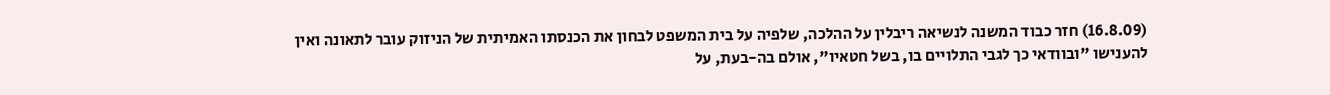(16.8.09) חזר כבוד המשנה לנשיאה ריבלין על ההלכה, שלפיה על בית המשפט לבחון את הכנסתו האמיתית של הניזוק עובר לתאונה ואין להענישו "ובוודאי כך לגבי התלויים בו, בשל חטאיו", אולם בה-בעת, על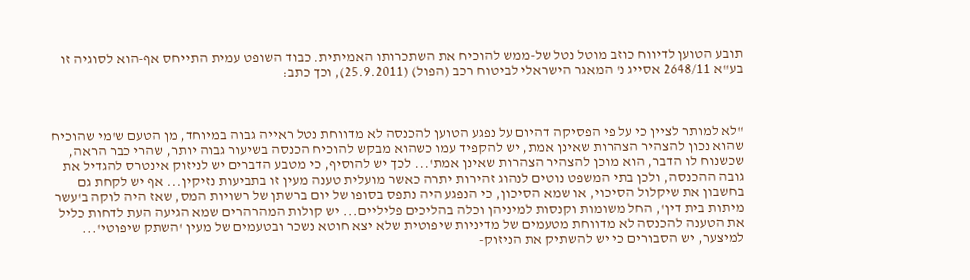תובע הטוען לדיווח כוזב מוטל נטל של-ממש להוכיח את השתכרותו האמיתית. כבוד השופט עמית התייחס אף-הוא לסוגיה זו בע"א 2648/11 אסייג נ' המאגר הישראלי לביטוח רכב (הפול) (25.9.2011), וכך כתב:



"לא למותר לציין כי על פי הפסיקה דהיום על נפגע הטוען להכנסה לא מדווחת נטל ראייה גבוה במיוחד, מן הטעם ש'מי שהוכיח שהוא נכון להצהיר הצהרות שאינן אמת, יש להקפיד עמו כשהוא מבקש להוכיח הכנסה בשיעור גבוה יותר, שהרי כבר הראה, שכשנוח לו הדבר, הוא מוכן להצהיר הצהרות שאינן אמת'... לכך יש להוסיף, כי מטבע הדברים יש לניזוק אינטרס להגדיל את גובה ההכנסה, ולכן בתי המשפט נוטים לנהוג זהירות יתרה כאשר מועלית טענה מעין זו בתביעות נזיקין... אף יש לקחת גם בחשבון את שיקלול הסיכוי, או שמא הסיכון, כי הנפגע היה נתפס בסופו של יום ברשתן של רשויות המס, שאז היה לוקה ב'עשר מיתות בית דין', החל משומות וקנסות למיניהן וכלה בהליכים פליליים... יש קולות המהרהרים שמא הגיעה העת לדחות כליל את הטענה להכנסה לא מדווחת מטעמים של מדיניות שיפוטית שלא יצא חוטא נשכר ובטעמים של מעין 'השתק שיפוטי'... למיצער, יש הסבורים כי יש להשתיק את הניזוק-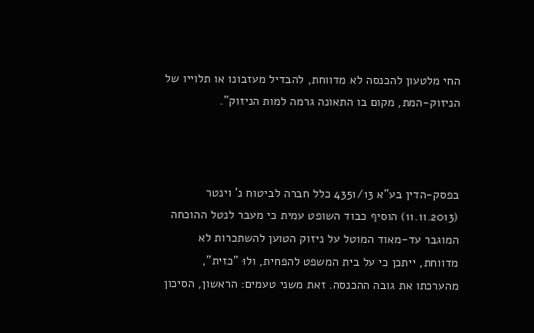החי מלטעון להכנסה לא מדווחת, להבדיל מעזבונו או תלוייו של הניזוק-המת, מקום בו התאונה גרמה למות הניזוק".



בפסק-הדין בע"א 4351/13 כלל חברה לביטוח נ' וינטר (11.11.2013) הוסיף כבוד השופט עמית כי מעבר לנטל ההוכחה המוגבר עד-מאוד המוטל על ניזוק הטוען להשתכרות לא מדווחת, ייתכן כי על בית המשפט להפחית, ולוּ "כזית", מהערכתו את גובה ההכנסה. זאת משני טעמים: הראשון, הסיכון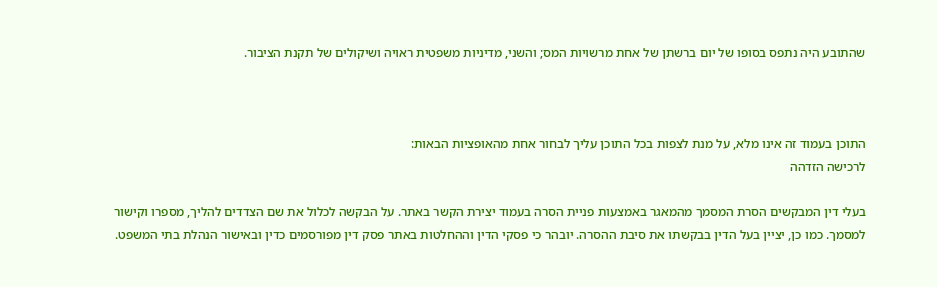שהתובע היה נתפס בסופו של יום ברשתן של אחת מרשויות המס; והשני, מדיניות משפטית ראויה ושיקולים של תקנת הציבור.



התוכן בעמוד זה אינו מלא, על מנת לצפות בכל התוכן עליך לבחור אחת מהאופציות הבאות:
לרכישה הזדהה

בעלי דין המבקשים הסרת המסמך מהמאגר באמצעות פניית הסרה בעמוד יצירת הקשר באתר. על הבקשה לכלול את שם הצדדים להליך, מספרו וקישור למסמך. כמו כן, יציין בעל הדין בבקשתו את סיבת ההסרה. יובהר כי פסקי הדין וההחלטות באתר פסק דין מפורסמים כדין ובאישור הנהלת בתי המשפט.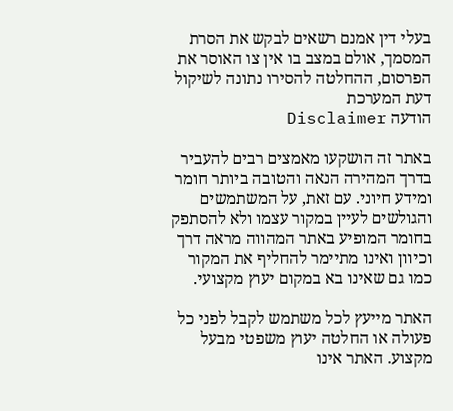בעלי דין אמנם רשאים לבקש את הסרת המסמך, אולם במצב בו אין צו האוסר את הפרסום, ההחלטה להסירו נתונה לשיקול דעת המערכת
הודעה Disclaimer

באתר זה הושקעו מאמצים רבים להעביר בדרך המהירה הנאה והטובה ביותר חומר ומידע חיוני. עם זאת, על המשתמשים והגולשים לעיין במקור עצמו ולא להסתפק בחומר המופיע באתר המהווה מראה דרך וכיוון ואינו מתיימר להחליף את המקור כמו גם שאינו בא במקום יעוץ מקצועי.

האתר מייעץ לכל משתמש לקבל לפני כל פעולה או החלטה יעוץ משפטי מבעל מקצוע. האתר אינו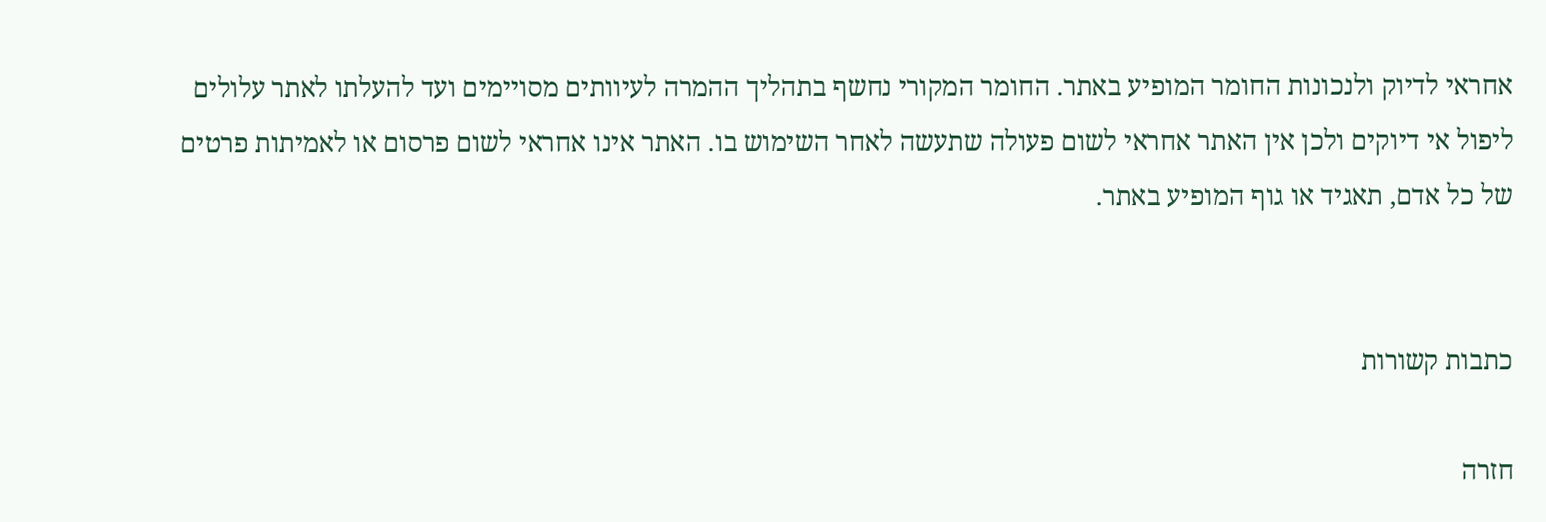אחראי לדיוק ולנכונות החומר המופיע באתר. החומר המקורי נחשף בתהליך ההמרה לעיוותים מסויימים ועד להעלתו לאתר עלולים ליפול אי דיוקים ולכן אין האתר אחראי לשום פעולה שתעשה לאחר השימוש בו. האתר אינו אחראי לשום פרסום או לאמיתות פרטים של כל אדם, תאגיד או גוף המופיע באתר.


כתבות קשורות

חזרה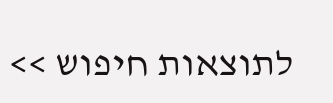לתוצאות חיפוש >>